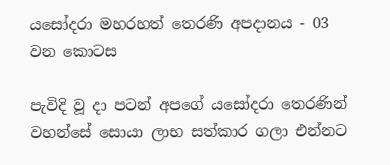යසෝදරා මහරහත් තෙරණි අපදානය - 03 වන කොටස

පැවිදි වූ දා පටන් අපගේ යසෝදරා තෙරණින් වහන්සේ සොයා ලාභ සත්කාර ගලා එන්නට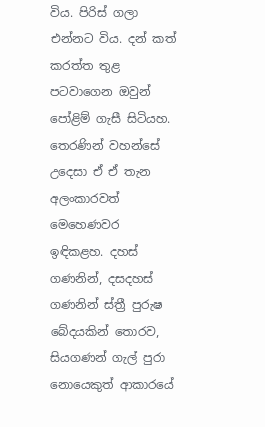විය. පිරිස් ගලා එන්නට විය. දන් කත් කරත්ත තුළ පටවාගෙන ඔවුන් පෝළිම් ගැසී සිටියහ. තෙරණින් වහන්සේ උදෙසා ඒ ඒ තැන අලංකාරවත් මෙහෙණවර ඉඳිකළහ. දහස් ගණනින්, දසදහස් ගණනින් ස්ත්‍රී පුරුෂ බේදයකින් තොරව, සියගණන් ගැල් පුරා නොයෙකුත් ආකාරයේ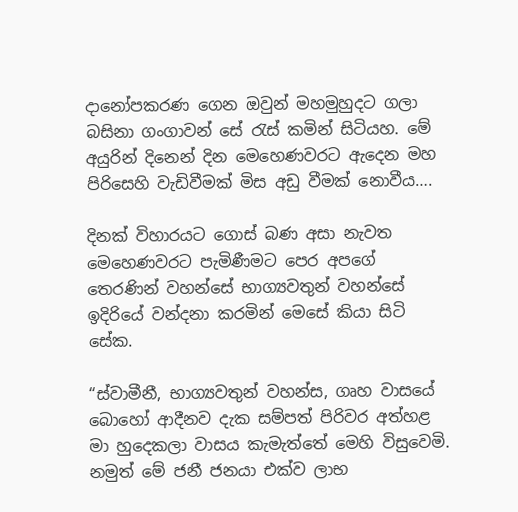දානෝපකරණ ගෙන ඔවුන් මහමුහුදට ගලා බසිනා ගංගාවන් සේ රැස් කමින් සිටියහ. මේ අයුරින් දිනෙන් දින මෙහෙණවරට ඇදෙන මහ පිරිසෙහි වැඩිවීමක් මිස අඩු වීමක් නොවීය….

දිනක් විහාරයට ගොස් බණ අසා නැවත මෙහෙණවරට පැමිණීමට පෙර අපගේ තෙරණින් වහන්සේ භාග්‍යවතුන් වහන්සේ ඉදිරියේ වන්දනා කරමින් මෙසේ කියා සිටි සේක.

“ස්වාමීනී, භාග්‍යවතුන් වහන්ස, ගෘහ වාසයේ බොහෝ ආදීනව දැක සම්පත් පිරිවර අත්හළ මා හුදෙකලා වාසය කැමැත්තේ මෙහි විසුවෙමි. නමුත් මේ ජනී ජනයා එක්ව ලාභ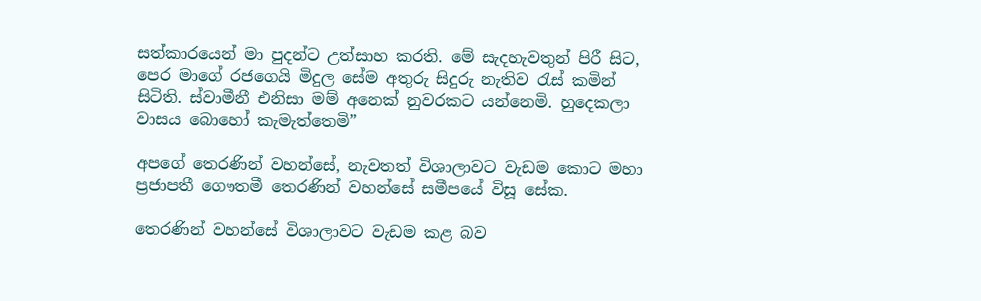සත්කාරයෙන් මා පුදන්ට උත්සාහ කරති. මේ සැදහැවතුන් පිරී සිට, පෙර මාගේ රජගෙයි මිදුල සේම අතුරු සිදුරු නැතිව රැස් කමින් සිටිති. ස්වාමීනී එනිසා මම් අනෙක් නුවරකට යන්නෙමි. හුදෙකලා වාසය බොහෝ කැමැත්තෙමි”

අපගේ තෙරණින් වහන්සේ, නැවතත් විශාලාවට වැඩම කොට මහා ප්‍රජාපතී ගෞතමී තෙරණින් වහන්සේ සමීපයේ විසූ සේක.

තෙරණින් වහන්සේ විශාලාවට වැඩම කළ බව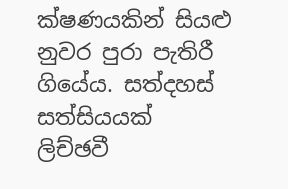ක්ෂණයකින් සියළු නුවර පුරා පැතිරී ගියේය. සත්දහස් සත්සියයක් ලිච්ඡවී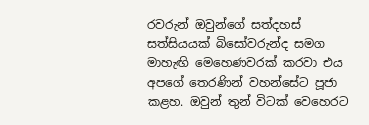රවරුන් ඔවුන්ගේ සත්දහස් සත්සියයක් බිසෝවරුන්ද සමග මාහැඟි මෙහෙණවරක් කරවා එය අපගේ තෙරණින් වහන්සේට පූජා කළහ. ඔවුන් තුන් විටක් වෙහෙරට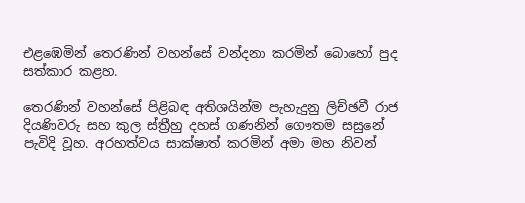එළඹෙමින් තෙරණින් වහන්සේ වන්දනා කරමින් බොහෝ පුද සත්කාර කළහ.

තෙරණින් වහන්සේ පිළිබඳ අතිශයින්ම පැහැදුනු ලිච්ඡවී රාජ දියණිවරු සහ කුල ස්ත්‍රීහු දහස් ගණනින් ගෞතම සසුනේ පැවිදි වූහ. අරහත්වය සාක්ෂාත් කරමින් අමා මහ නිවන්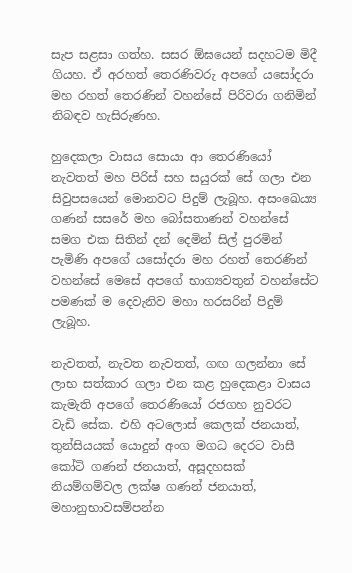සැප සළසා ගත්හ. සසර ඕඝයෙන් සදහටම මිදී ගියහ. ඒ අරහත් තෙරණිවරු අපගේ යසෝදරා මහ රහත් තෙරණින් වහන්සේ පිරිවරා ගනිමින් නිබඳව හැසිරුණහ.

හුදෙකලා වාසය සොයා ආ තෙරණියෝ නැවතත් මහ පිරිස් සහ සයුරක් සේ ගලා එන සිවුපසයෙන් මොනවට පිදුම් ලැබූහ. අසංඛෙය්‍ය ගණන් සසරේ මහ බෝසතාණන් වහන්සේ සමග එක සිතින් දන් දෙමින් සිල් පුරමින් පැමිණි අපගේ යසෝදරා මහ රහත් තෙරණින් වහන්සේ මෙසේ අපගේ භාග්‍යවතුන් වහන්සේට පමණක් ම දෙවැනිව මහා හරසරින් පිදුම් ලැබූහ.

නැවතත්, නැවත නැවතත්, ගඟ ගලන්නා සේ ලාභ සත්කාර ගලා එන කළ හුදෙකළා වාසය කැමැති අපගේ තෙරණියෝ රජගහ නුවරට වැඩි සේක. එහි අටලොස් කෙලක් ජනයාත්, තුන්සියයක් යොදුන් අංග මගධ දෙරට වාසී කෝටි ගණන් ජනයාත්, අසූදහසක් නියම්ගම්වල ලක්ෂ ගණන් ජනයාත්, මහානුභාවසම්පන්න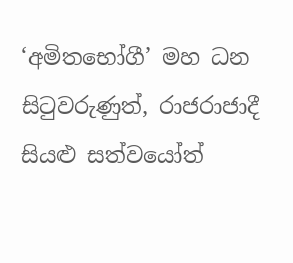‘අමිතභෝගී’ මහ ධන සිටුවරුණුත්, රාජරාජාදී සියළු සත්වයෝත්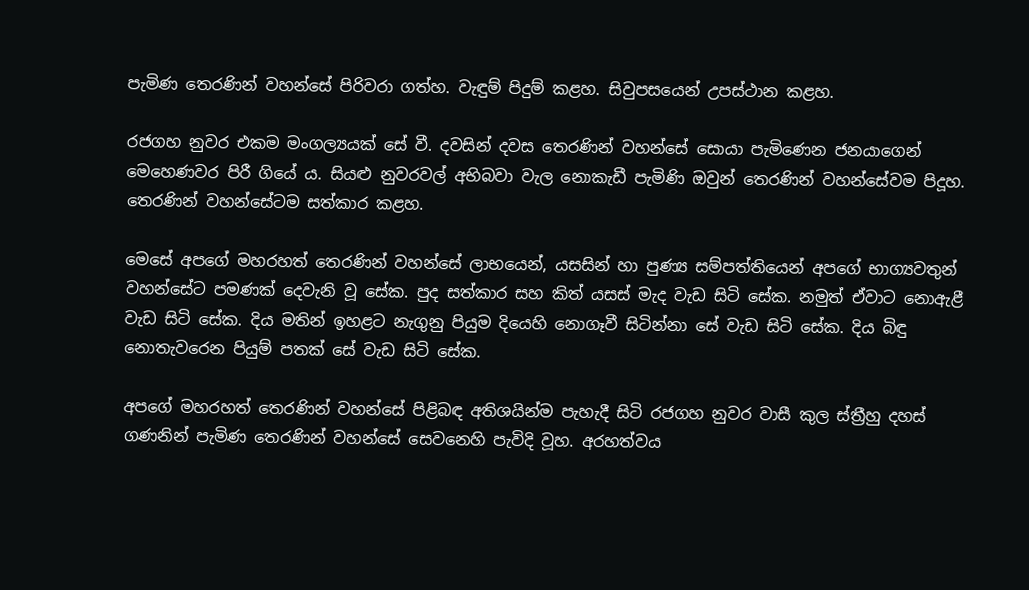පැමිණ තෙරණින් වහන්සේ පිරිවරා ගත්හ. වැඳුම් පිදුම් කළහ. සිවුපසයෙන් උපස්ථාන කළහ.

රජගහ නුවර එකම මංගල්‍යයක් සේ වී. දවසින් දවස තෙරණින් වහන්සේ සොයා පැමිණෙන ජනයාගෙන් මෙහෙණවර පිරී ගියේ ය. සියළු නුවරවල් අභිබවා වැල නොකැඩී පැමිණි ඔවුන් තෙරණින් වහන්සේවම පිදූහ. තෙරණින් වහන්සේටම සත්කාර කළහ.

මෙසේ අපගේ මහරහත් තෙරණින් වහන්සේ ලාභයෙන්, යසසින් හා පුණ්‍ය සම්පත්තියෙන් අපගේ භාග්‍යවතුන් වහන්සේට පමණක් දෙවැනි වූ සේක. පුද සත්කාර සහ කිත් යසස් මැද වැඩ සිටි සේක. නමුත් ඒවාට නොඇළී වැඩ සිටි සේක. දිය මතින් ඉහළට නැගුනු පියුම දියෙහි නොගෑවී සිටින්නා සේ වැඩ සිටි සේක. දිය බිඳු නොතැවරෙන පියුම් පතක් සේ වැඩ සිටි සේක.

අපගේ මහරහත් තෙරණින් වහන්සේ පිළිබඳ අතිශයින්ම පැහැදී සිටි රජගහ නුවර වාසී කුල ස්ත්‍රීහු දහස් ගණනින් පැමිණ තෙරණින් වහන්සේ සෙවනෙහි පැවිදි වූහ. අරහත්වය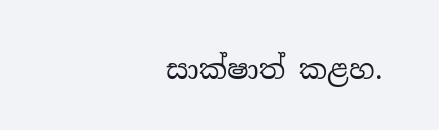සාක්ෂාත් කළහ.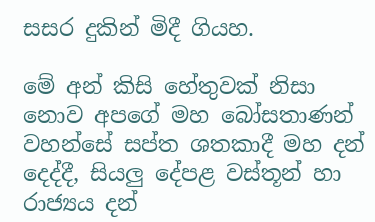සසර දුකින් මිදී ගියහ.

මේ අන් කිසි හේතුවක් නිසා නොව අපගේ මහ බෝසතාණන් වහන්සේ සප්ත ශතකාදී මහ දන් දෙද්දී, සියලු දේපළ වස්තූන් හා රාජ්‍යය දන්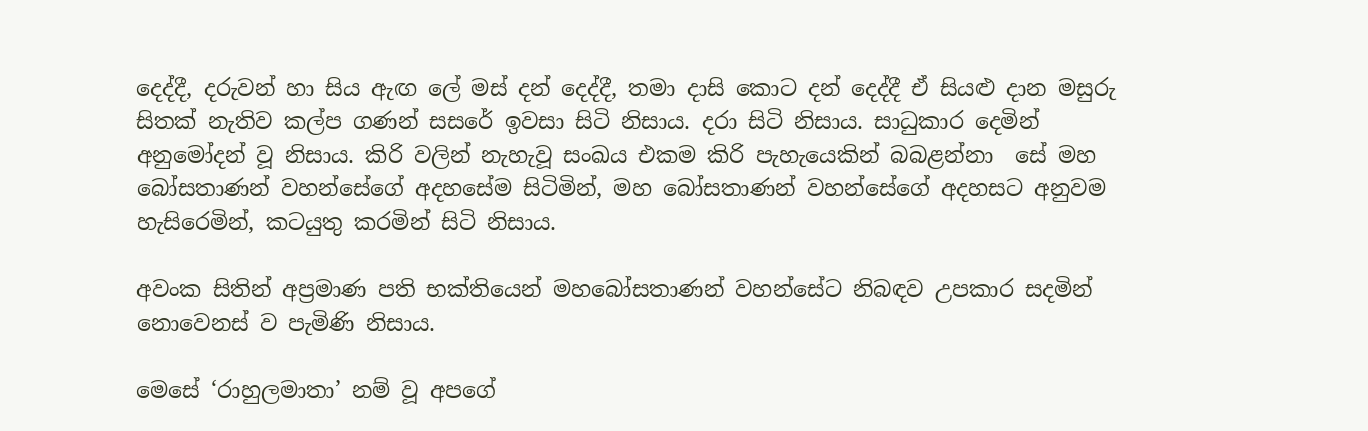දෙද්දී, දරුවන් හා සිය ඇඟ ලේ මස් දන් දෙද්දී, තමා දාසි කොට දන් දෙද්දී ඒ සියළු දාන මසුරු සිතක් නැතිව කල්ප ගණන් සසරේ ඉවසා සිටි නිසාය. දරා සිටි නිසාය. සාධුකාර දෙමින් අනුමෝදන් වූ නිසාය. කිරි වලින් නැහැවූ සංඛය එකම කිරි පැහැයෙකින් බබළන්නා  සේ මහ බෝසතාණන් වහන්සේගේ අදහසේම සිටිමින්, මහ බෝසතාණන් වහන්සේගේ අදහසට අනුවම හැසිරෙමින්, කටයුතු කරමින් සිටි නිසාය.

අවංක සිතින් අප්‍රමාණ පති භක්තියෙන් මහබෝසතාණන් වහන්සේට නිබඳව උපකාර සදමින් නොවෙනස් ව පැමිණි නිසාය.

මෙසේ ‘රාහුලමාතා’ නම් වූ අපගේ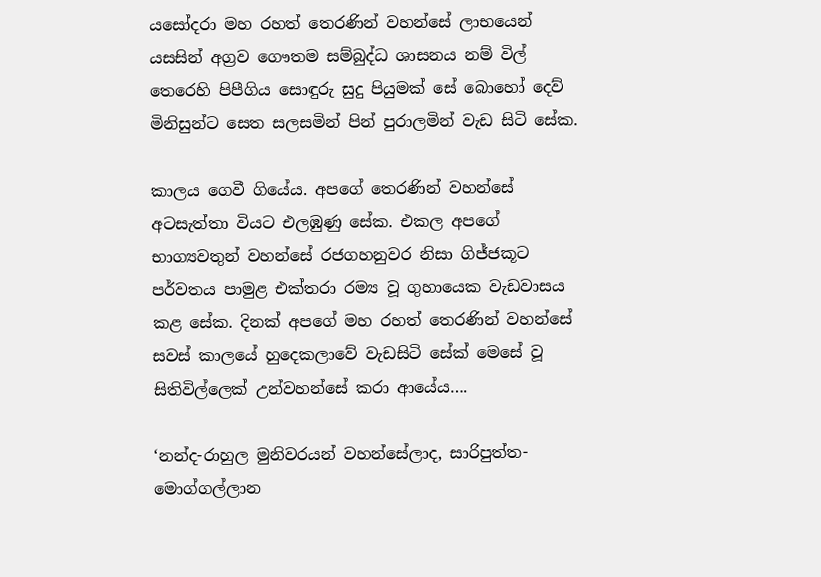යසෝදරා මහ රහත් තෙරණින් වහන්සේ ලාභයෙන් යසසින් අග්‍රව ගෞතම සම්බුද්ධ ශාසනය නම් විල් තෙරෙහි පිපීගිය සොඳුරු සුදු පියුමක් සේ බොහෝ දෙව් මිනිසුන්ට සෙත සලසමින් පින් පුරාලමින් වැඩ සිටි සේක.

කාලය ගෙවී ගියේය. අපගේ තෙරණින් වහන්සේ අටසැත්තා වියට එලඹුණු සේක. එකල අපගේ භාග්‍යවතුන් වහන්සේ රජගහනුවර නිසා ගිජ්ජකූට පර්වතය පාමුළ එක්තරා රම්‍ය වූ ගුහායෙක වැඩවාසය කළ සේක. දිනක් අපගේ මහ රහත් තෙරණින් වහන්සේ  සවස් කාලයේ හුදෙකලාවේ වැඩසිටි සේක් මෙසේ වූ සිතිවිල්ලෙක් උන්වහන්සේ කරා ආයේය….

‘නන්ද-රාහුල මුනිවරයන් වහන්සේලාද, සාරිපුත්ත-මොග්ගල්ලාන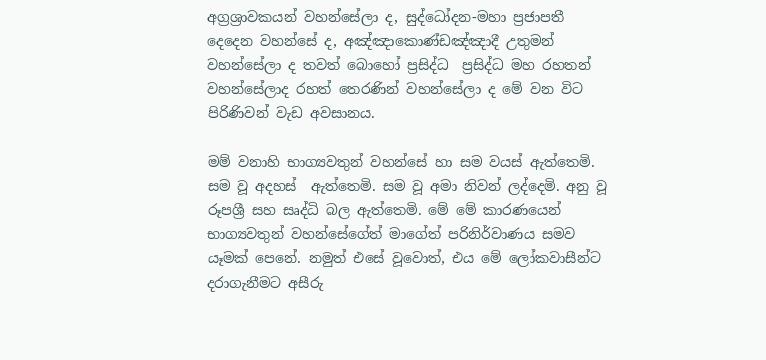අග්‍රශ්‍රාවකයන් වහන්සේලා ද, සුද්ධෝදන-මහා ප්‍රජාපතී දෙදෙන වහන්සේ ද, අඤ්ඤාකොණ්ඩඤ්ඤාදී උතුමන් වහන්සේලා ද තවත් බොහෝ ප්‍රසිද්ධ  ප්‍රසිද්ධ මහ රහතන් වහන්සේලාද රහත් තෙරණින් වහන්සේලා ද මේ වන විට පිරිණිවන් වැඩ අවසානය.

මම් වනාහි භාග්‍යවතුන් වහන්සේ හා සම වයස් ඇත්තෙමි. සම වූ අදහස්  ඇත්තෙමි. සම වූ අමා නිවන් ලද්දෙමි. අනු වූ රූපශ්‍රී සහ සෘද්ධි බල ඇත්තෙමි. මේ මේ කාරණයෙන් භාග්‍යවතුන් වහන්සේගේත් මාගේත් පරිනිර්වාණය සමව යෑමක් පෙනේ. නමුත් එසේ වූවොත්, එය මේ ලෝකවාසීන්ට දරාගැනීමට අසීරු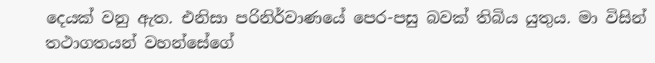දෙයක් වනු ඇත. එනිසා පරිනිර්වාණයේ පෙර-පසු බවක් තිබිය යුතුය. මා විසින් තථාගතයන් වහන්සේගේ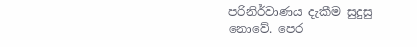පරිනිර්වාණය දැකීම සුදුසු නොවේ. පෙර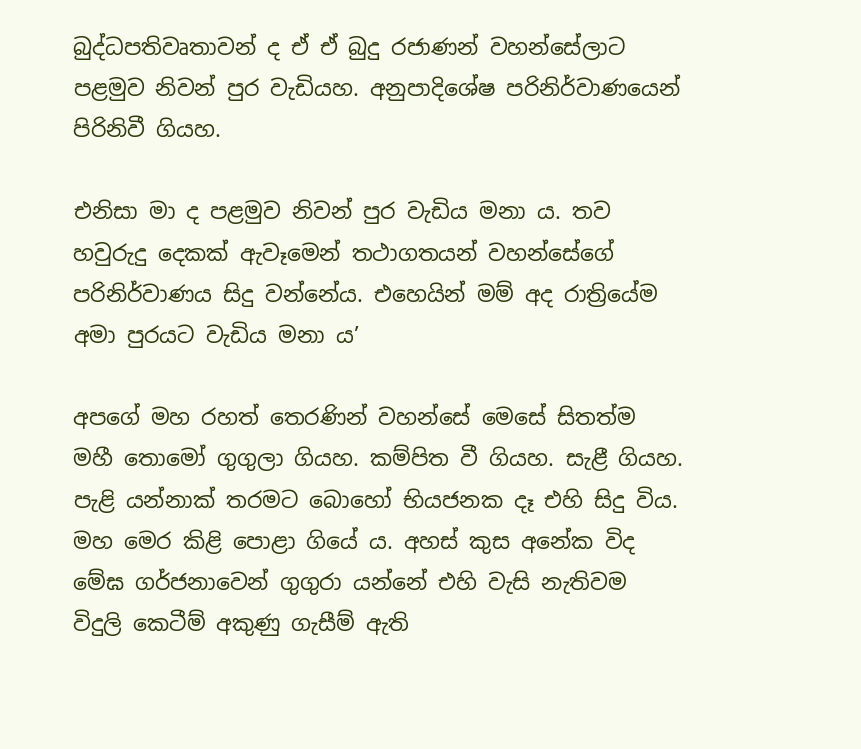බුද්ධපතිවෘතාවන් ද ඒ ඒ බුදු රජාණන් වහන්සේලාට පළමුව නිවන් පුර වැඩියහ. අනුපාදිශේෂ පරිනිර්වාණයෙන් පිරිනිවී ගියහ.

එනිසා මා ද පළමුව නිවන් පුර වැඩිය මනා ය. තව හවුරුදු දෙකක් ඇවෑමෙන් තථාගතයන් වහන්සේගේ පරිනිර්වාණය සිදු වන්නේය. එහෙයින් මම් අද රාත්‍රියේම අමා පුරයට වැඩිය මනා ය’

අපගේ මහ රහත් තෙරණින් වහන්සේ මෙසේ සිතත්ම මහී තොමෝ ගුගුලා ගියහ. කම්පිත වී ගියහ. සැළී ගියහ. පැළි යන්නාක් තරමට බොහෝ භියජනක දෑ එහි සිදු විය. මහ මෙර කිළි පොළා ගියේ ය. අහස් කුස අනේක විද මේඝ ගර්ජනාවෙන් ගුගුරා යන්නේ එහි වැසි නැතිවම විදුලි කෙටීම් අකුණු ගැසීම් ඇති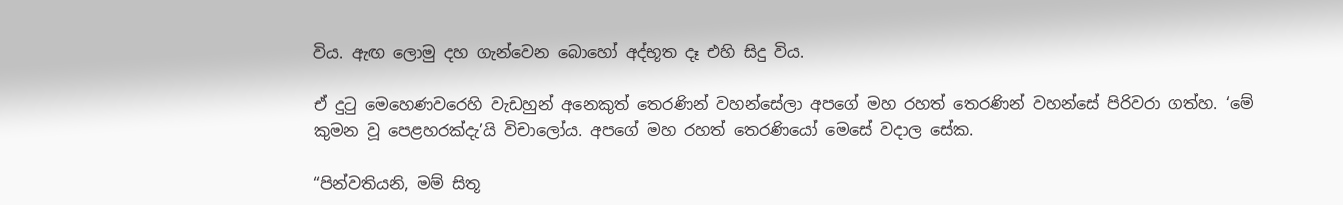විය. ඇඟ ලොමු දහ ගැන්වෙන බොහෝ අද්භූත දෑ එහි සිදු විය.

ඒ දුටු මෙහෙණවරෙහි වැඩහුන් අනෙකුත් තෙරණින් වහන්සේලා අපගේ මහ රහත් තෙරණින් වහන්සේ පිරිවරා ගත්හ. ‘මේ කුමන වූ පෙළහරක්දැ’යි විචාලෝය. අපගේ මහ රහත් තෙරණියෝ මෙසේ වදාල සේක.

“පින්වතියනි, මම් සිතූ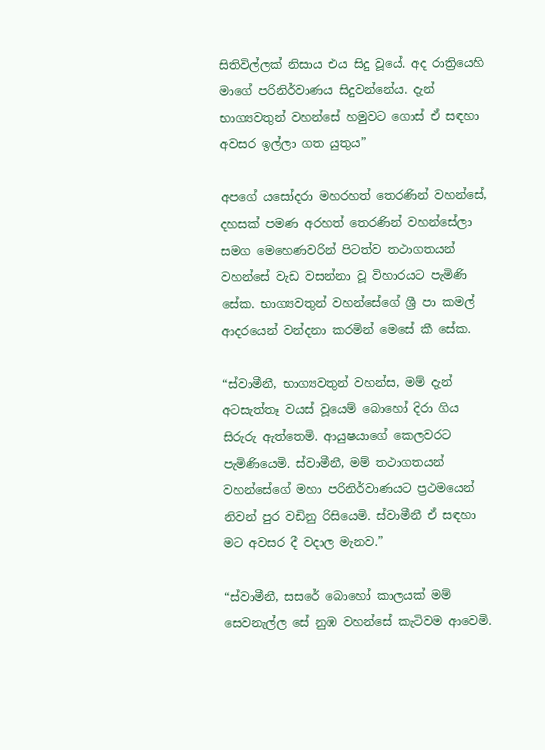සිතිවිල්ලක් නිසාය එය සිදු වූයේ. අද රාත්‍රියෙහි මාගේ පරිනිර්වාණය සිදුවන්නේය. දැන් භාග්‍යවතුන් වහන්සේ හමුවට ගොස් ඒ සඳහා අවසර ඉල්ලා ගත යුතුය”

අපගේ යසෝදරා මහරහත් තෙරණින් වහන්සේ, දහසක් පමණ අරහත් තෙරණින් වහන්සේලා සමග මෙහෙණවරින් පිටත්ව තථාගතයන් වහන්සේ වැඩ වසන්නා වූ විහාරයට පැමිණි සේක. භාග්‍යවතුන් වහන්සේගේ ශ්‍රී පා කමල් ආදරයෙන් වන්දනා කරමින් මෙසේ කී සේක.

“ස්වාමීනී, භාග්‍යවතුන් වහන්ස, මම් දැන් අටසැත්තෑ වයස් වූයෙම් බොහෝ දිරා ගිය සිරුරු ඇත්තෙමි. ආයුෂයාගේ කෙලවරට පැමිණියෙමි. ස්වාමීනී, මම් තථාගතයන් වහන්සේගේ මහා පරිනිර්වාණයට ප්‍රථමයෙන් නිවන් පුර වඩිනු රිසියෙමි. ස්වාමීනී ඒ සඳහා මට අවසර දී වදාල මැනව.”

“ස්වාමීනී, සසරේ බොහෝ කාලයක් මම් සෙවනැල්ල සේ නුඹ වහන්සේ කැටිවම ආවෙමි.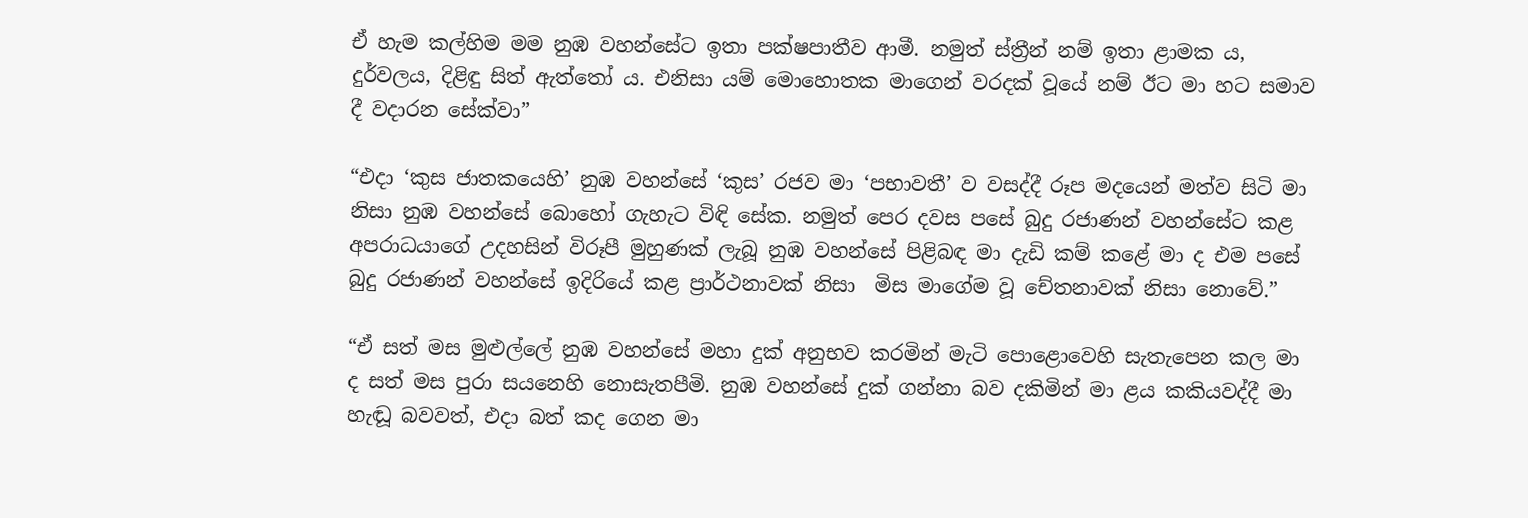ඒ හැම කල්හිම මම නුඹ වහන්සේට ඉතා පක්ෂපාතීව ආමී. නමුත් ස්ත්‍රීන් නම් ඉතා ළාමක ය, දුර්වලය, දිළිඳු සිත් ඇත්තෝ ය. එනිසා යම් මොහොතක මාගෙන් වරදක් වූයේ නම් ඊට මා හට සමාව දී වදාරන සේක්වා”

“එදා ‘කුස ජාතකයෙහි’ නුඹ වහන්සේ ‘කුස’ රජව මා ‘පභාවතී’ ව වසද්දී රූප මදයෙන් මත්ව සිටි මා නිසා නුඹ වහන්සේ බොහෝ ගැහැට විඳි සේක. නමුත් පෙර දවස පසේ බුදු රජාණන් වහන්සේට කළ අපරාධයාගේ උදහසින් විරූපී මුහුණක් ලැබූ නුඹ වහන්සේ පිළිබඳ මා දැඩි කම් කළේ මා ද එම පසේ බුදු රජාණන් වහන්සේ ඉදිරියේ කළ ප්‍රාර්ථනාවක් නිසා  මිස මාගේම වූ චේතනාවක් නිසා නොවේ.”

“ඒ සත් මස මුළුල්ලේ නුඹ වහන්සේ මහා දුක් අනුභව කරමින් මැටි පොළොවෙහි සැතැපෙන කල මා ද සත් මස පුරා සයනෙහි නොසැතපීමි. නුඹ වහන්සේ දුක් ගන්නා බව දකිමින් මා ළය කකියවද්දී මා හැඬූ බවවත්, එදා බත් කද ගෙන මා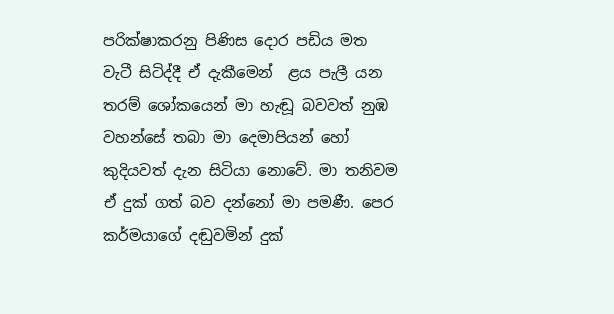පරික්ෂාකරනු පිණිස දොර පඩිය මත වැටී සිටිද්දී ඒ දැකීමෙන්  ළය පැලී යන තරම් ශෝකයෙන් මා හැඬූ බවවත් නුඹ වහන්සේ තබා මා දෙමාපියන් හෝ කුදියවත් දැන සිටියා නොවේ. මා තනිවම ඒ දුක් ගත් බව දන්නෝ මා පමණී. පෙර කර්මයාගේ දඬුවමින් දුක්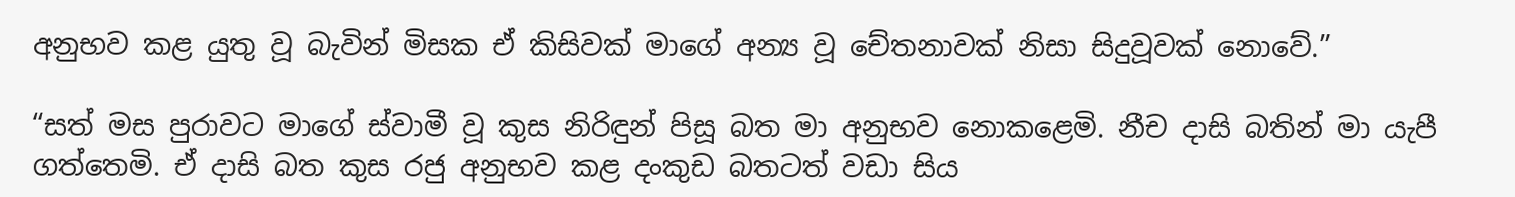අනුභව කළ යුතු වූ බැවින් මිසක ඒ කිසිවක් මාගේ අන්‍ය වූ චේතනාවක් නිසා සිදුවූවක් නොවේ.”

“සත් මස පුරාවට මාගේ ස්වාමී වූ කුස නිරිඳුන් පිසූ බත මා අනුභව නොකළෙමි. නීච දාසි බතින් මා යැපී ගත්තෙමි. ඒ දාසි බත කුස රජු අනුභව කළ දංකුඩ බතටත් වඩා සිය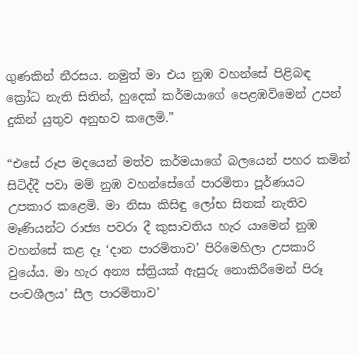ගුණකින් නීරසය. නමුත් මා එය නුඹ වහන්සේ පිළිබඳ ක්‍රෝධ නැති සිතින්, හුදෙක් කර්මයාගේ පෙළඹවිමෙන් උපන් දුකින් යුතුව අනුභව කලෙමි.”

“එසේ රූප මදයෙන් මත්ව කර්මයාගේ බලයෙන් පහර කමින් සිටිද්දී පවා මම් නුඹ වහන්සේගේ පාරමිතා පූර්ණයට උපකාර කළෙමි. මා නිසා කිසිඳු ලෝභ සිතක් නැතිව මෑණියන්ට රාජ්‍ය පවරා දී කුසාවතිය හැර යාමෙන් නුඹ වහන්සේ කළ දෑ ‘දාන පාරමිතාව’ පිරිමෙහිලා උපකාරි වුයේය. මා හැර අන්‍ය ස්ත්‍රියක් ඇසුරු නොකිරීමෙන් පිරූ පංචශීලය’ සීල පාරමිතාව’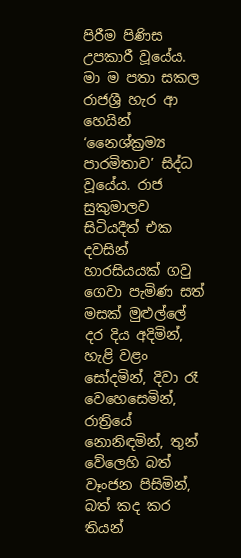පිරීම පිණිස උපකාරී වූයේය. මා ම පතා සකල රාජශ්‍රී හැර ආ හෙයින් ‘නෛශ්ක්‍රම්‍ය පාරමිතාව’ සිද්ධ වූයේය. රාජ සුකුමාලව සිටියදීත් එක දවසින් හාරසියයක් ගවු ගෙවා පැමිණ සත් මසක් මුළුල්ලේ දර දිය අදිමින්, හැළි වළං සෝදමින්, දිවා රෑ වෙහෙසෙමින්, රාත්‍රියේ නොනිඳමින්, තුන් වේලෙහි බත් වෑංජන පිසිමින්, බත් කද කර තියන්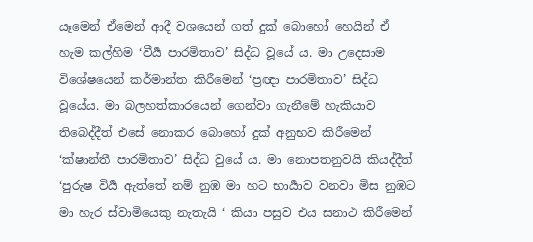යෑමෙන් ඒමෙන් ආදී වශයෙන් ගත් දුක් බොහෝ හෙයින් ඒ හැම කල්හිම ‘වීර්‍ය පාරමිතාව’ සිද්ධ වූයේ ය. මා උදෙසාම විශේෂයෙන් කර්මාන්ත කිරීමෙන් ‘ප්‍රඥා පාරමිතාව’ සිද්ධ වූයේය. මා බලහත්කාරයෙන් ගෙන්වා ගැනීමේ හැකියාව තිබෙද්දීත් එසේ නොකර බොහෝ දුක් අනුභව කිරීමෙන් ‘ක්ෂාන්තී පාරමිතාව’ සිද්ධ වුයේ ය. මා නොපතනුවයි කියද්දීත් ‘පුරුෂ විර්‍ය ඇත්තේ නම් නුඹ මා හට භාර්‍යාව වනවා මිස නුඹට මා හැර ස්වාමියෙකු නැතැයි ‘ කියා පසුව එය සනාථ කිරීමෙන්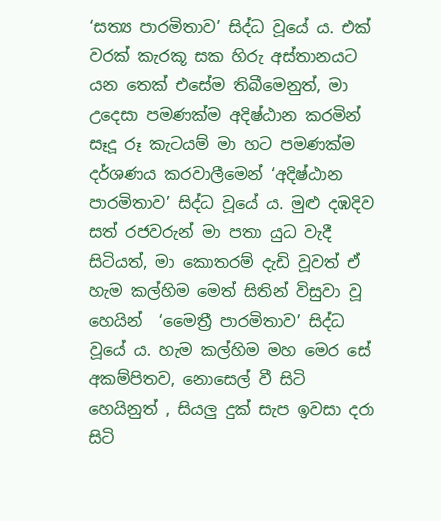‘සත්‍ය පාරමිතාව’ සිද්ධ වූයේ ය. එක් වරක් කැරකූ සක හිරු අස්තානයට යන තෙක් එසේම තිබීමෙනුත්, මා උදෙසා පමණක්ම අදිෂ්ඨාන කරමින් සෑදූ රූ කැටයම් මා හට පමණක්ම දර්ශණය කරවාලීමෙන් ‘අදිෂ්ඨාන පාරමිතාව’ සිද්ධ වූයේ ය. මුළු දඹදිව සත් රජවරුන් මා පතා යුධ වැදී සිටියත්, මා කොතරම් දැඩි වූවත් ඒ හැම කල්හිම මෙත් සිතින් විසුවා වූ හෙයින්  ‘මෛත්‍රී පාරමිතාව’ සිද්ධ වූයේ ය. හැම කල්හිම මහ මෙර සේ අකම්පිතව, නොසෙල් වී සිටි හෙයිනුත් , සියලු දුක් සැප ඉවසා දරා සිටි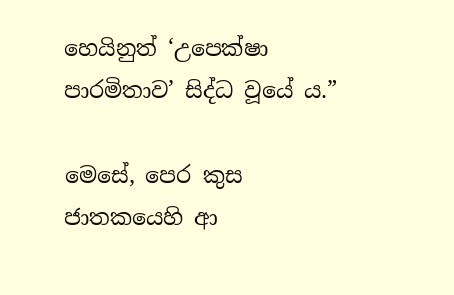හෙයිනුත් ‘උපෙක්ෂා පාරමිතාව’ සිද්ධ වූයේ ය.”

මෙසේ, පෙර කුස ජාතකයෙහි ආ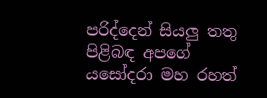පරිද්දෙන් සියලු තතු පිළිබඳ අපගේ යසෝදරා මහ රහත්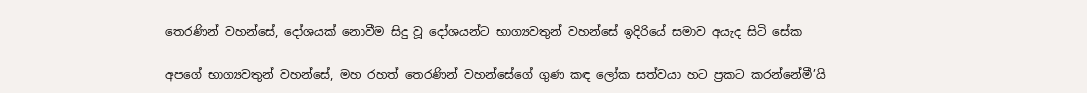තෙරණින් වහන්සේ, දෝශයක් නොවීම සිදු වූ දෝශයන්ට භාග්‍යවතුන් වහන්සේ ඉදිරියේ සමාව අයැද සිටි සේක

අපගේ භාග්‍යවතුන් වහන්සේ, මහ රහත් තෙරණින් වහන්සේගේ ගුණ කඳ ලෝක සත්වයා හට ප්‍රකට කරන්නේමී’යි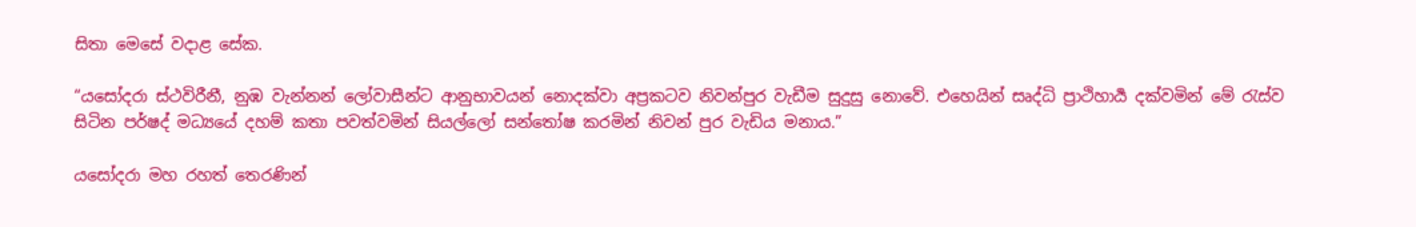සිතා මෙසේ වදාළ සේක.

“යසෝදරා ස්ථවිරීනී, නුඹ වැන්නන් ලෝවාසීන්ට ආනුභාවයන් නොදක්වා අප්‍රකටව නිවන්පුර වැඩීම සුදුසු නොවේ. එහෙයින් සෘද්ධි ප්‍රාථිහාර්‍ය දක්වමින් මේ රැස්ව සිටින පර්ෂද් මධ්‍යයේ දහම් කතා පවත්වමින් සියල්ලෝ සන්තෝෂ කරමින් නිවන් පුර වැඩිය මනාය.”

යසෝදරා මහ රහත් තෙරණින්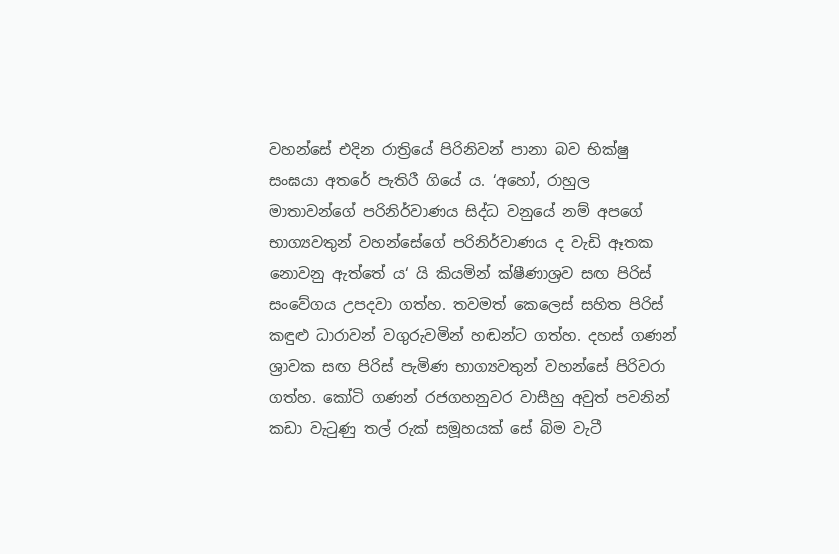වහන්සේ එදින රාත්‍රියේ පිරිනිවන් පානා බව භික්ෂු සංඝයා අතරේ පැතිරී ගියේ ය. ‘අහෝ, රාහුල මාතාවන්ගේ පරිනිර්වාණය සිද්ධ වනුයේ නම් අපගේ භාග්‍යවතුන් වහන්සේගේ පරිනිර්වාණය ද වැඩි ඈතක නොවනු ඇත්තේ ය‘ යි කියමින් ක්ෂීණාශ්‍රව සඟ පිරිස් සංවේගය උපදවා ගත්හ. තවමත් කෙලෙස් සහිත පිරිස් කඳුළු ධාරාවන් වගුරුවමින් හඬන්ට ගත්හ. දහස් ගණන් ශ්‍රාවක සඟ පිරිස් පැමිණ භාග්‍යවතුන් වහන්සේ පිරිවරා ගත්හ. කෝටි ගණන් රජගහනුවර වාසීහු අවුත් පවනින් කඩා වැටුණු තල් රුක් සමූහයක් සේ බිම වැටී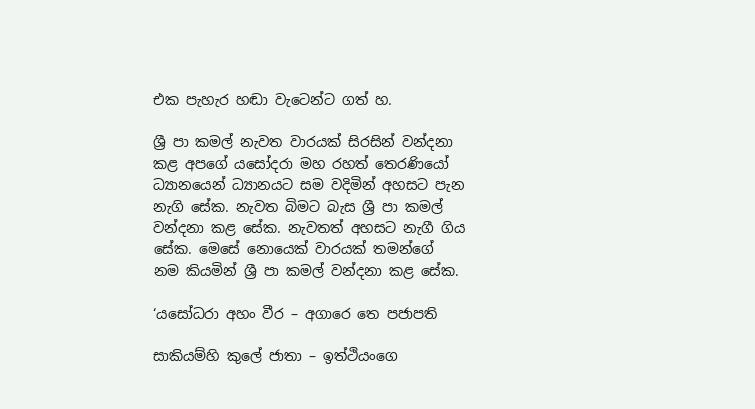එක පැහැර හඬා වැටෙන්ට ගත් හ.

ශ්‍රී පා කමල් නැවත වාරයක් සිරසින් වන්දනා කළ අපගේ යසෝදරා මහ රහත් තෙරණියෝ ධ්‍යානයෙන් ධ්‍යානයට සම වදිමින් අහසට පැන නැගි සේක. නැවත බිමට බැස ශ්‍රී පා කමල් වන්දනා කළ සේක. නැවතත් අහසට නැගී ගිය සේක. මෙසේ නොයෙක් වාරයක් තමන්ගේ නම කියමින් ශ්‍රී පා කමල් වන්දනා කළ සේක.

‘යසෝධරා අහං වීර – අගාරෙ තෙ පජාපති

සාකියම්හි කුලේ ජාතා – ඉත්ථියංගෙ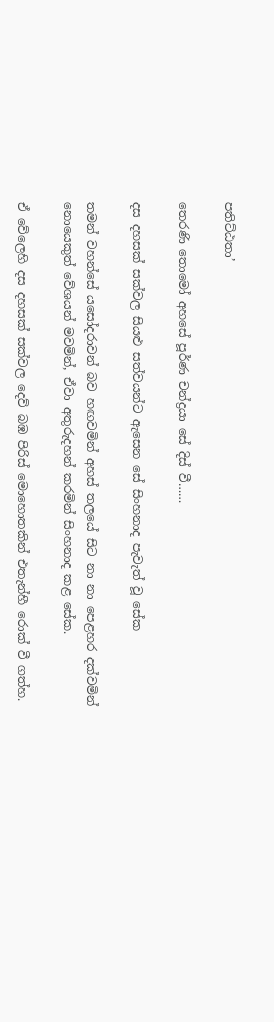පතිට්ඨතා’

තෙරණි තොමෝ අහසේ පූර්ණ චන්ද්‍රයා සේ දිස් වී……

දස දහසක් සක්වල සියළු සත්වයන්ට ඇසෙන සේ සිංහනාද පැවැත් වූ සේක

තමන් වහන්සේ යසෝදරාවන් බව හඟවමින් අහස් තලයේ සිට නා නා පෙළහර දක්වමින් නොයෙකුත් වේශයන් මවමින්, ඒවා අතුරුදහන් කරමින් සිංහනාද කළ සේක.

ඒ වේලෙහි දස දහසක් සක්වල දෙව් බඹ පිරිස් මොහොතකින් එතැන්හී රොක් වී ගත්හ.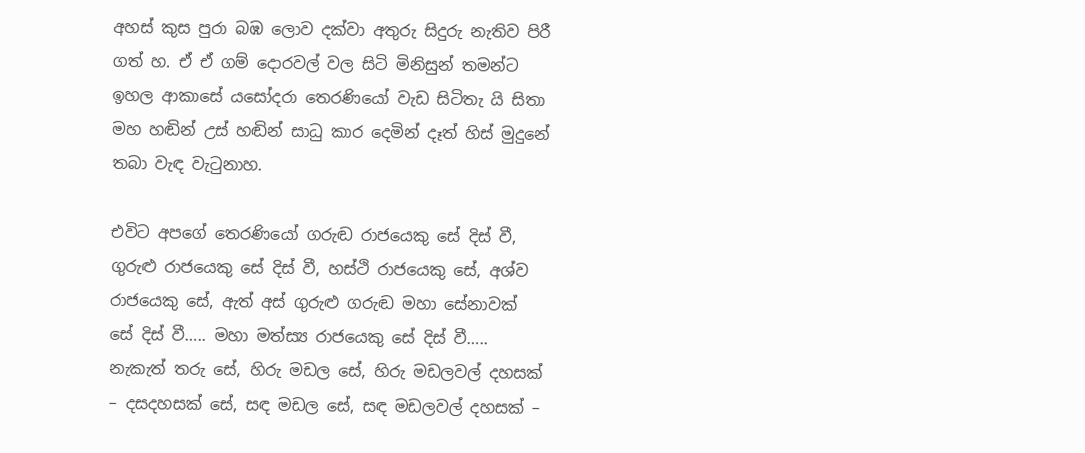අහස් කුස පුරා බඹ ලොව දක්වා අතුරු සිදුරු නැතිව පිරී ගත් හ. ඒ ඒ ගම් දොරවල් වල සිටි මිනිසුන් තමන්ට ඉහල ආකාසේ යසෝදරා තෙරණියෝ වැඩ සිටිතැ යි සිතා මහ හඬින් උස් හඬින් සාධු කාර දෙමින් දෑත් හිස් මුදුනේ තබා වැඳ වැටුනාහ.

එවිට අපගේ තෙරණියෝ ගරුඬ රාජයෙකු සේ දිස් වී, ගුරුළු රාජයෙකු සේ දිස් වී, හස්ථි රාජයෙකු සේ, අශ්ව රාජයෙකු සේ, ඇත් අස් ගුරුළු ගරුඬ මහා සේනාවක් සේ දිස් වී….. මහා මත්ස්‍ය රාජයෙකු සේ දිස් වී….. නැකැත් තරු සේ, හිරු මඩල සේ, හිරු මඩලවල් දහසක් – දසදහසක් සේ, සඳ මඩල සේ, සඳ මඩලවල් දහසක් –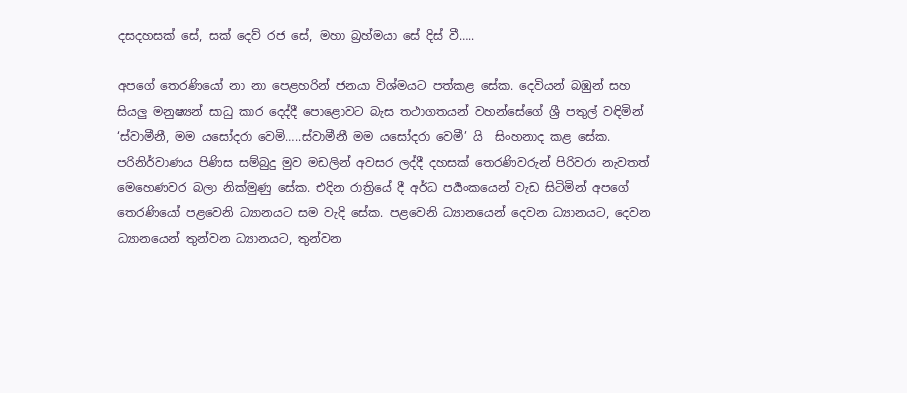දසදහසක් සේ, සක් දෙව් රජ සේ, මහා බ්‍රහ්මයා සේ දිස් වී…..

අපගේ තෙරණියෝ නා නා පෙළහරින් ජනයා විශ්මයට පත්කළ සේක. දෙවියන් බඹුන් සහ සියලු මනුෂ්‍යන් සාධු කාර දෙද්දී පොළොවට බැස තථාගතයන් වහන්සේගේ ශ්‍රී පතුල් වඳිමින් ‘ස්වාමීනී, මම යසෝදරා වෙමි…..ස්වාමීනී මම යසෝදරා වෙමී’ යි  සිංහනාද කළ සේක. පරිනිර්වාණය පිණිස සම්බුදු මුව මඩලින් අවසර ලද්දී දහසක් තෙරණිවරුන් පිරිවරා නැවතත් මෙහෙණවර බලා නික්මුණු සේක. එදින රාත්‍රියේ දී අර්ධ පර්‍යංකයෙන් වැඩ සිටිමින් අපගේ තෙරණියෝ පළවෙනි ධ්‍යානයට සම වැදි සේක. පළවෙනි ධ්‍යානයෙන් දෙවන ධ්‍යානයට, දෙවන ධ්‍යානයෙන් තුන්වන ධ්‍යානයට, තුන්වන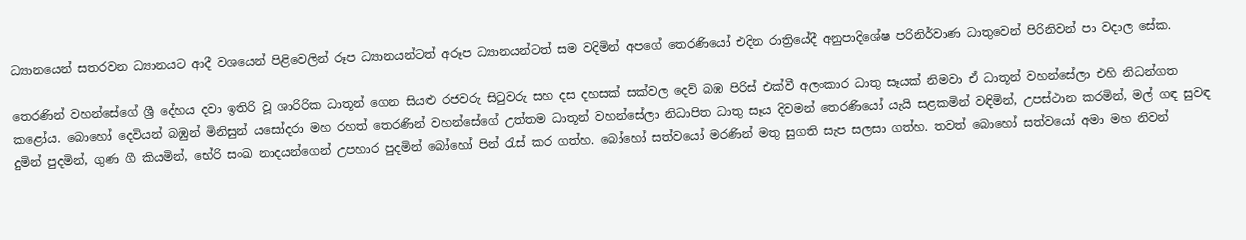ධ්‍යානයෙන් සතරවන ධ්‍යානයට ආදී වශයෙන් පිළිවෙලින් රූප ධ්‍යානයන්ටත් අරූප ධ්‍යානයන්ටත් සම වදිමින් අපගේ තෙරණියෝ එදින රාත්‍රියේදී අනුපාදිශේෂ පරිනිර්වාණ ධාතුවෙන් පිරිනිවන් පා වදාල සේක.

තෙරණින් වහන්සේගේ ශ්‍රී දේහය දවා ඉතිරි වූ ශාරිරික ධාතූන් ගෙන සියළු රජවරු සිටුවරු සහ දස දහසක් සක්වල දෙව් බඹ පිරිස් එක්වී අලංකාර ධාතු සෑයක් නිමවා ඒ ධාතූන් වහන්සේලා එහි නිධන්ගත කළෝය. බොහෝ දෙවියන් බඹුන් මිනිසුන් යසෝදරා මහ රහත් තෙරණින් වහන්සේගේ උත්තම ධාතූන් වහන්සේලා නිධාපිත ධාතු සෑය දිවමන් තෙරණියෝ යැයි සළකමින් වඳිමින්, උපස්ථාන කරමින්, මල් ගඳ සුවඳ දුමින් පුදමින්, ගුණ ගී කියමින්, භේරි සංඛ නාදයන්ගෙන් උපහාර පුදමින් බෝහෝ පින් රැස් කර ගත්හ. බෝහෝ සත්වයෝ මරණින් මතු සුගති සැප සලසා ගත්හ. තවත් බොහෝ සත්වයෝ අමා මහ නිවන්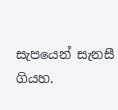සැපයෙන් සැනසී ගියහ.